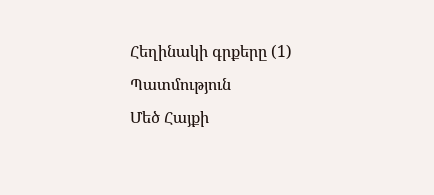Հեղինակի գրքերը (1)
Պատմություն
Մեծ Հայքի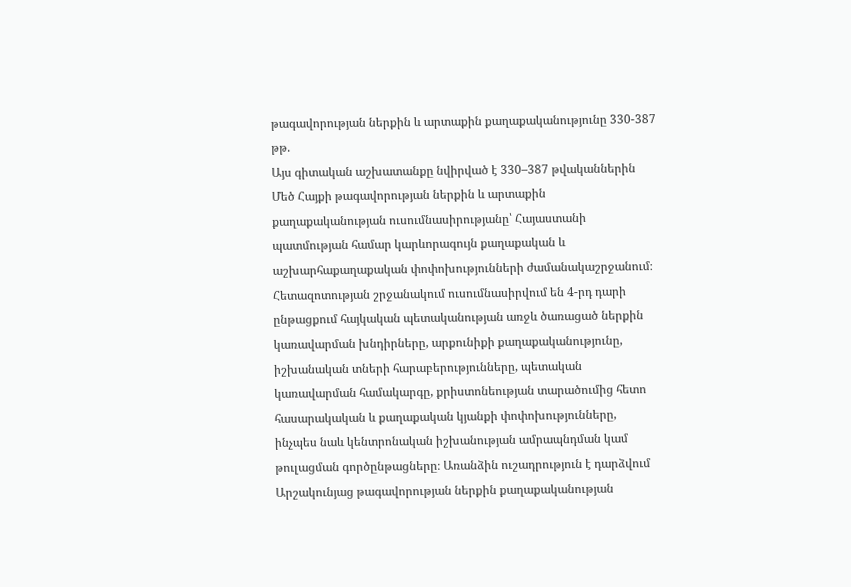թագավորության ներքին և արտաքին քաղաքականությունը 330-387 թթ.
Այս գիտական աշխատանքը նվիրված է 330–387 թվականներին Մեծ Հայքի թագավորության ներքին և արտաքին քաղաքականության ուսումնասիրությանը՝ Հայաստանի պատմության համար կարևորագույն քաղաքական և աշխարհաքաղաքական փոփոխությունների ժամանակաշրջանում։ Հետազոտության շրջանակում ուսումնասիրվում են 4-րդ դարի ընթացքում հայկական պետականության առջև ծառացած ներքին կառավարման խնդիրները, արքունիքի քաղաքականությունը, իշխանական տների հարաբերությունները, պետական կառավարման համակարգը, քրիստոնեության տարածումից հետո հասարակական և քաղաքական կյանքի փոփոխությունները, ինչպես նաև կենտրոնական իշխանության ամրապնդման կամ թուլացման գործընթացները։ Առանձին ուշադրություն է դարձվում Արշակունյաց թագավորության ներքին քաղաքականության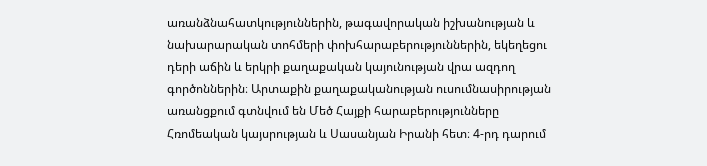առանձնահատկություններին, թագավորական իշխանության և նախարարական տոհմերի փոխհարաբերություններին, եկեղեցու դերի աճին և երկրի քաղաքական կայունության վրա ազդող գործոններին։ Արտաքին քաղաքականության ուսումնասիրության առանցքում գտնվում են Մեծ Հայքի հարաբերությունները Հռոմեական կայսրության և Սասանյան Իրանի հետ։ 4-րդ դարում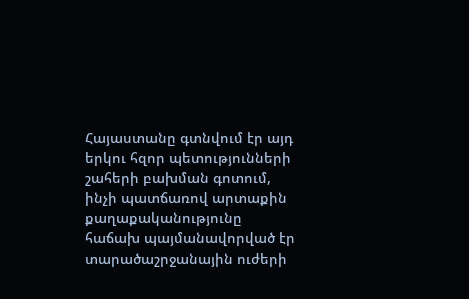Հայաստանը գտնվում էր այդ երկու հզոր պետությունների շահերի բախման գոտում, ինչի պատճառով արտաքին քաղաքականությունը հաճախ պայմանավորված էր տարածաշրջանային ուժերի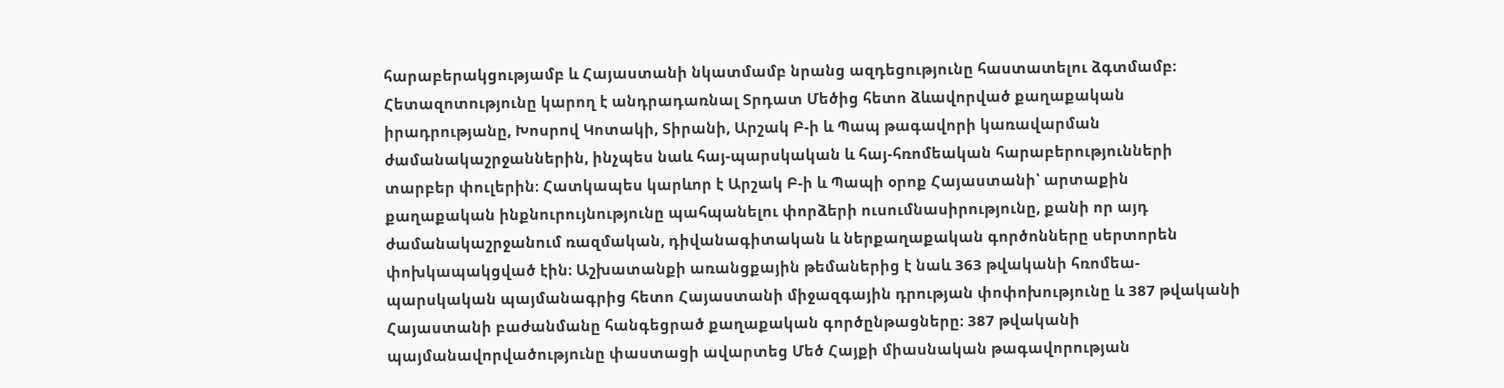հարաբերակցությամբ և Հայաստանի նկատմամբ նրանց ազդեցությունը հաստատելու ձգտմամբ։ Հետազոտությունը կարող է անդրադառնալ Տրդատ Մեծից հետո ձևավորված քաղաքական իրադրությանը, Խոսրով Կոտակի, Տիրանի, Արշակ Բ-ի և Պապ թագավորի կառավարման ժամանակաշրջաններին, ինչպես նաև հայ-պարսկական և հայ-հռոմեական հարաբերությունների տարբեր փուլերին։ Հատկապես կարևոր է Արշակ Բ-ի և Պապի օրոք Հայաստանի՝ արտաքին քաղաքական ինքնուրույնությունը պահպանելու փորձերի ուսումնասիրությունը, քանի որ այդ ժամանակաշրջանում ռազմական, դիվանագիտական և ներքաղաքական գործոնները սերտորեն փոխկապակցված էին։ Աշխատանքի առանցքային թեմաներից է նաև 363 թվականի հռոմեա-պարսկական պայմանագրից հետո Հայաստանի միջազգային դրության փոփոխությունը և 387 թվականի Հայաստանի բաժանմանը հանգեցրած քաղաքական գործընթացները։ 387 թվականի պայմանավորվածությունը փաստացի ավարտեց Մեծ Հայքի միասնական թագավորության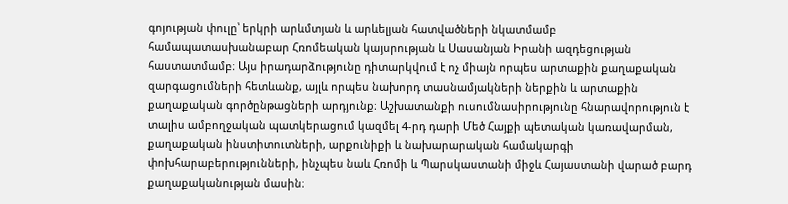գոյության փուլը՝ երկրի արևմտյան և արևելյան հատվածների նկատմամբ համապատասխանաբար Հռոմեական կայսրության և Սասանյան Իրանի ազդեցության հաստատմամբ։ Այս իրադարձությունը դիտարկվում է ոչ միայն որպես արտաքին քաղաքական զարգացումների հետևանք, այլև որպես նախորդ տասնամյակների ներքին և արտաքին քաղաքական գործընթացների արդյունք։ Աշխատանքի ուսումնասիրությունը հնարավորություն է տալիս ամբողջական պատկերացում կազմել 4-րդ դարի Մեծ Հայքի պետական կառավարման, քաղաքական ինստիտուտների, արքունիքի և նախարարական համակարգի փոխհարաբերությունների, ինչպես նաև Հռոմի և Պարսկաստանի միջև Հայաստանի վարած բարդ քաղաքականության մասին։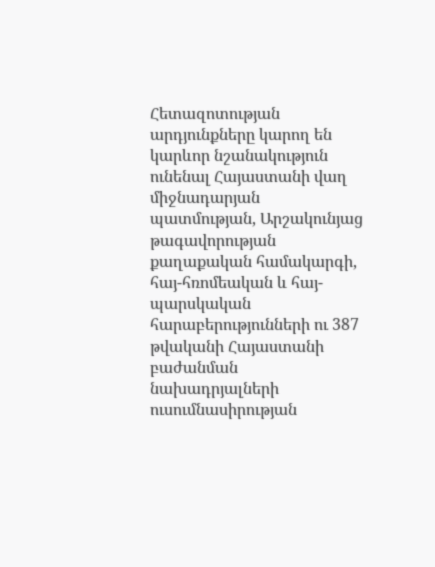Հետազոտության արդյունքները կարող են կարևոր նշանակություն ունենալ Հայաստանի վաղ միջնադարյան պատմության, Արշակունյաց թագավորության քաղաքական համակարգի, հայ-հռոմեական և հայ-պարսկական հարաբերությունների ու 387 թվականի Հայաստանի բաժանման նախադրյալների ուսումնասիրության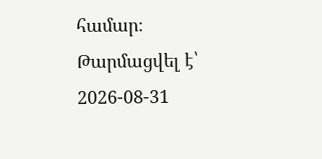համար։
Թարմացվել է՝ 2026-08-31